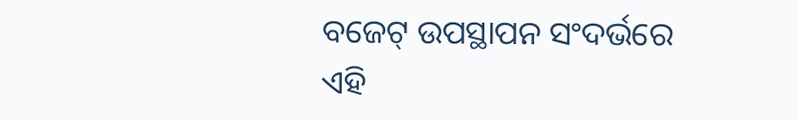ବଜେଟ୍‌ ଉପସ୍ଥାପନ ସଂଦର୍ଭରେ ଏହି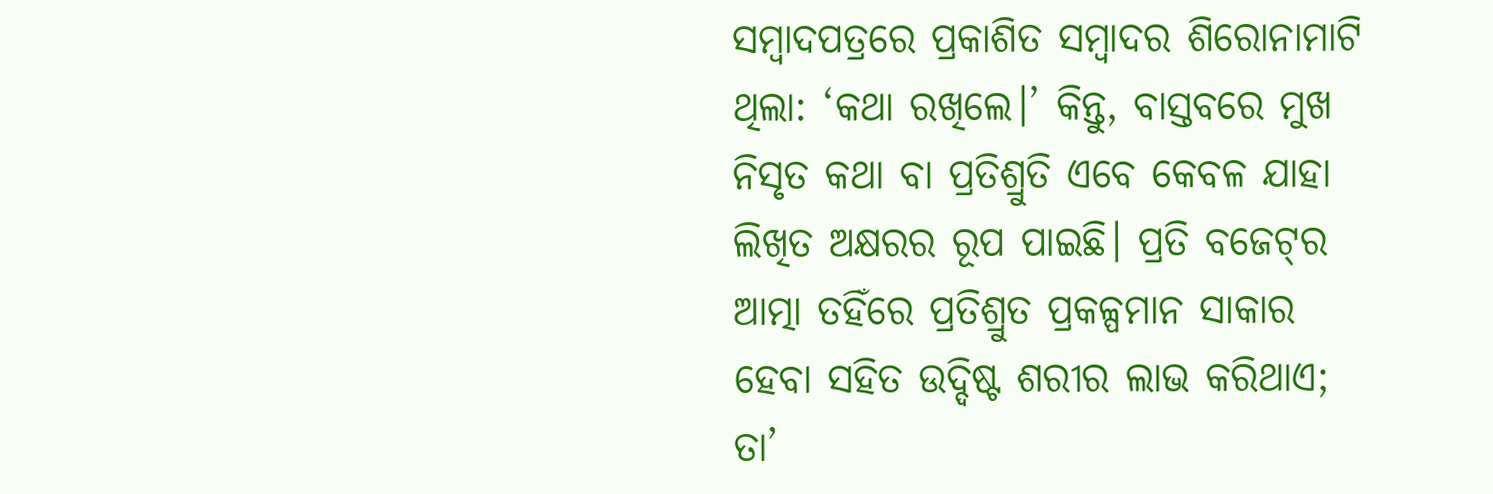ସମ୍ବାଦପତ୍ରରେ ପ୍ରକାଶିତ ସମ୍ବାଦର ଶିରୋନାମାଟି ଥିଲା: ‘କଥା ରଖିଲେ।’ କିନ୍ତୁ, ବାସ୍ତବରେ ମୁଖ ନିସୃତ କଥା ବା ପ୍ରତିଶ୍ରୁତି ଏବେ କେବଳ ଯାହା ଲିଖିତ ଅକ୍ଷରର ରୂପ ପାଇଛି। ପ୍ରତି ବଜେଟ୍‌ର ଆତ୍ମା ତହିଁରେ ପ୍ରତିଶ୍ରୁତ ପ୍ରକଳ୍ପମାନ ସାକାର ହେବା ସହିତ ଉଦ୍ଦିଷ୍ଟ ଶରୀର ଲାଭ କରିଥାଏ; ତା’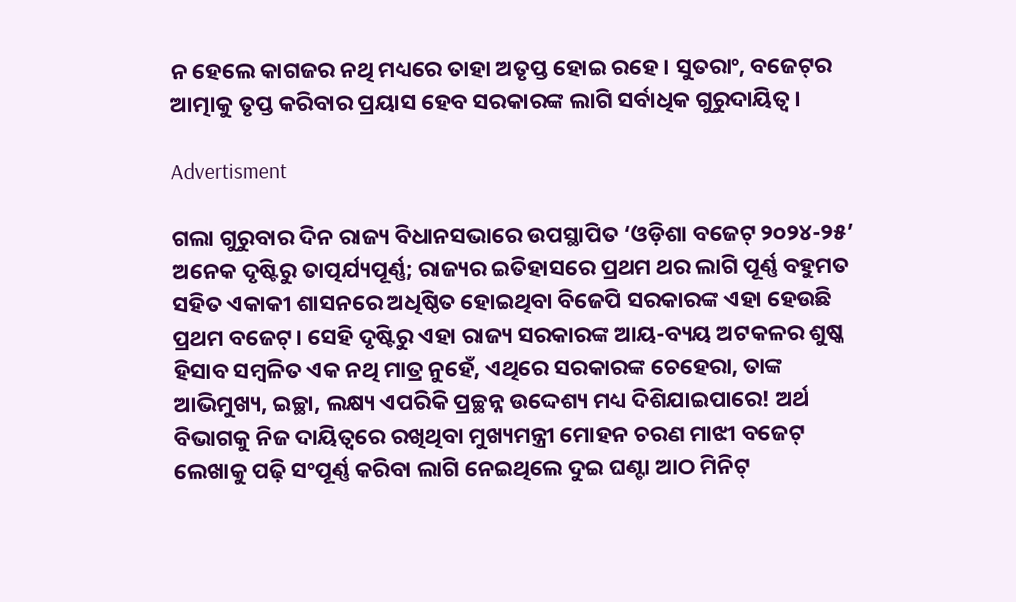ନ ହେଲେ କାଗଜର ନଥି ମଧ୍ୟରେ ତାହା ଅତୃପ୍ତ ହୋଇ ରହେ। ସୁତରାଂ, ବଜେଟ୍‌ର ଆତ୍ମାକୁ ତୃପ୍ତ କରିବାର ପ୍ରୟାସ ହେବ ସରକାରଙ୍କ ଲାଗି ସର୍ବାଧିକ ଗୁରୁଦାୟିତ୍ବ।

Advertisment

ଗଲା ଗୁରୁବାର ଦିନ ରାଜ୍ୟ ବିଧାନସଭାରେ ଉପସ୍ଥାପିତ ‘ଓଡ଼ିଶା ବଜେଟ୍‌ ୨୦୨୪-୨୫’ ଅନେକ ଦୃଷ୍ଟିରୁ ତାତ୍ପର୍ଯ୍ୟପୂର୍ଣ୍ଣ; ରାଜ୍ୟର ଇତିହାସରେ ପ୍ରଥମ ଥର ଲାଗି ପୂର୍ଣ୍ଣ ବହୁମତ ସହିତ ଏକାକୀ ଶାସନରେ ଅଧିଷ୍ଠିତ ହୋଇଥିବା ବିଜେପି ସରକାରଙ୍କ ଏହା ହେଉଛି ପ୍ରଥମ ବଜେଟ୍‌। ସେହି ଦୃଷ୍ଟିରୁ ଏହା ରାଜ୍ୟ ସରକାରଙ୍କ ଆୟ-ବ୍ୟୟ ଅଟକଳର ଶୁଷ୍କ ହିସାବ ସମ୍ବଳିତ ଏକ ନଥି ମାତ୍ର ନୁହେଁ, ଏଥିରେ ସରକାରଙ୍କ ଚେହେରା, ତାଙ୍କ ଆଭିମୁଖ୍ୟ, ଇଚ୍ଛା, ଲକ୍ଷ୍ୟ ଏପରିକି ପ୍ରଚ୍ଛନ୍ନ ଉଦ୍ଦେଶ୍ୟ ମଧ୍ୟ ଦିଶିଯାଇପାରେ! ଅର୍ଥ ବିଭାଗକୁ ନିଜ ଦାୟିତ୍ବରେ ରଖିଥିବା ମୁଖ୍ୟମନ୍ତ୍ରୀ ମୋହନ ଚରଣ ମାଝୀ ବଜେଟ୍‌ ଲେଖାକୁ ପଢ଼ି ସଂପୂର୍ଣ୍ଣ କରିବା ଲାଗି ନେଇଥିଲେ ଦୁଇ ଘଣ୍ଟା ଆଠ ମିନିଟ୍‌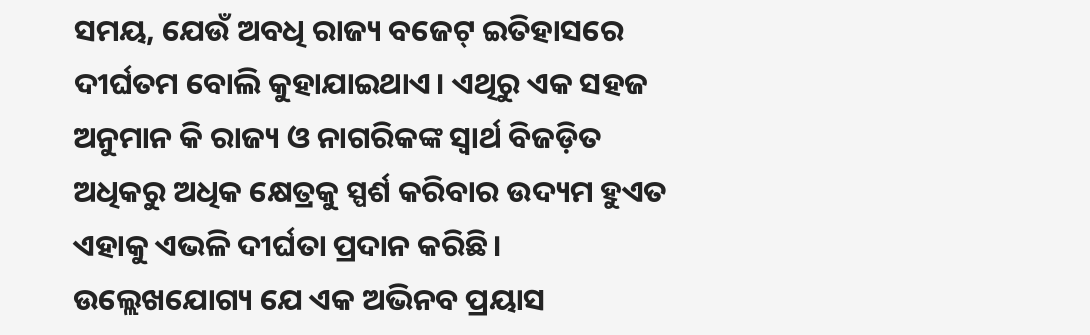ସମୟ, ଯେଉଁ ଅବଧି ରାଜ୍ୟ ବଜେଟ୍‌ ଇତିହାସରେ ଦୀର୍ଘତମ ବୋଲି କୁହାଯାଇଥାଏ। ଏଥିରୁ ଏକ ସହଜ ଅନୁମାନ କି ରାଜ୍ୟ ଓ ନାଗରିକଙ୍କ ସ୍ବାର୍ଥ ବିଜଡ଼ିତ ଅଧିକରୁ ଅଧିକ କ୍ଷେତ୍ରକୁ ସ୍ପର୍ଶ କରିବାର ଉଦ୍ୟମ ହୁଏତ ଏହାକୁ ଏଭଳି ଦୀର୍ଘତା ପ୍ରଦାନ କରିଛି। ଉଲ୍ଲେଖଯୋଗ୍ୟ ଯେ ଏକ ଅଭିନବ ପ୍ରୟାସ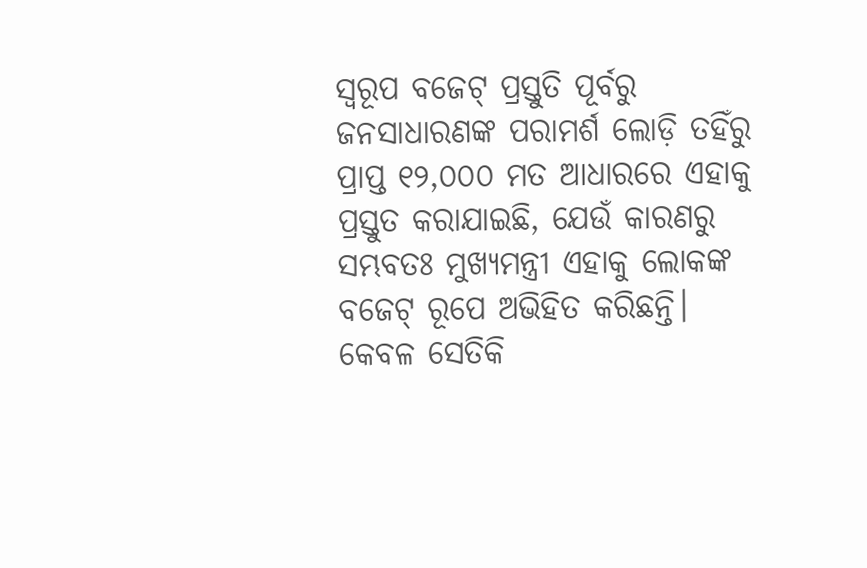ସ୍ବରୂପ ବଜେଟ୍‌ ପ୍ରସ୍ତୁତି ପୂର୍ବରୁ ଜନସାଧାରଣଙ୍କ ପରାମର୍ଶ ଲୋଡ଼ି ତହିଁରୁ ପ୍ରାପ୍ତ ୧୨,୦୦୦ ମତ ଆଧାରରେ ଏହାକୁ ପ୍ରସ୍ତୁତ କରାଯାଇଛି, ଯେଉଁ କାରଣରୁ ସମ୍ଭବତଃ ମୁଖ୍ୟମନ୍ତ୍ରୀ ଏହାକୁ ଲୋକଙ୍କ ବଜେଟ୍‌ ରୂପେ ଅଭିହିତ କରିଛନ୍ତି। କେବଳ ସେତିକି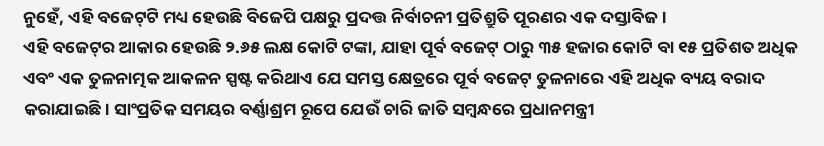ନୁହେଁ, ଏହି ବଜେଟ୍‌ଟି ମଧ୍ୟ ହେଉଛି ବିଜେପି ପକ୍ଷରୁ ପ୍ରଦତ୍ତ ନିର୍ବାଚନୀ ପ୍ରତିଶ୍ରୁତି ପୂରଣର ଏକ ଦସ୍ତାବିଜ।
ଏହି ବଜେଟ୍‌ର ଆକାର ହେଉଛି ୨.୬୫ ଲକ୍ଷ କୋଟି ଟଙ୍କା, ଯାହା ପୂର୍ବ ବଜେଟ୍‌ ଠାରୁ ୩୫ ହଜାର କୋଟି ବା ୧୫ ପ୍ରତିଶତ ଅଧିକ ଏବଂ ଏକ ତୁଳନାତ୍ମକ ଆକଳନ ସ୍ପଷ୍ଟ କରିଥାଏ ଯେ ସମସ୍ତ କ୍ଷେତ୍ରରେ ପୂର୍ବ ବଜେଟ୍‌ ତୁଳନାରେ ଏହି ଅଧିକ ବ୍ୟୟ ବରାଦ କରାଯାଇଛି। ସାଂପ୍ରତିକ ସମୟର ବର୍ଣ୍ଣାଶ୍ରମ ରୂପେ ଯେଉଁ ଚାରି ଜାତି ସମ୍ବନ୍ଧରେ ପ୍ରଧାନମନ୍ତ୍ରୀ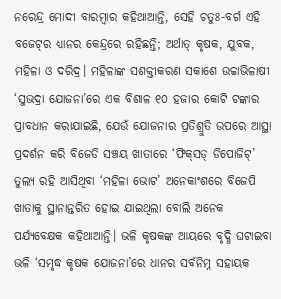ନରେନ୍ଦ୍ର ମୋଦୀ ବାରମ୍ବାର କହିଥାଆନ୍ତି, ସେହି ଚତୁଃ-ବର୍ଗ ଏହି ବଜେଟ୍‌ର ଧ୍ୟାନର କେନ୍ଦ୍ରରେ ରହିଛନ୍ତି; ଅର୍ଥାତ୍‌ କୃଷକ, ଯୁବକ, ମହିଳା ଓ ଦରିଦ୍ର। ମହିଳାଙ୍କ ସଶକ୍ତୀକରଣ ସକାଶେ ଉଚ୍ଚାଭିଳାଷୀ ‘ସୁଭଦ୍ରା ଯୋଜନା’ରେ ଏକ ବିଶାଳ ୧୦ ହଜାର କୋଟି ଟଙ୍କାର ପ୍ରାବଧାନ କରାଯାଇଛି, ଯେଉଁ ଯୋଜନାର ପ୍ରତିଶ୍ରୁତି ଉପରେ ଆସ୍ଥା ପ୍ରଦର୍ଶନ କରି ବିଜେଡି ସଞ୍ଚୟ ଖାତାରେ ‘ଫିକ୍‌ସଡ୍‌ ଡିପୋଜିଟ୍‌’ ତୁଲ୍ୟ ରହି ଆସିଥିବା ‘ମହିଳା ଭୋଟ’ ଅନେକାଂଶରେ ବିଜେପି ଖାତାକୁ ସ୍ଥାନାନ୍ତରିତ ହୋଇ ଯାଇଥିଲା ବୋଲି ଅନେକ ପର୍ଯ୍ୟବେକ୍ଷକ କହିଥାଆନ୍ତି। ଭଳି କୃଷକଙ୍କ ଆୟରେ ବୃଦ୍ଧି ଘଟାଇବା ଭଳି ‘ସମୃଦ୍ଧ କୃଷକ ଯୋଜନା’ରେ ଧାନର ସର୍ବନିମ୍ନ ସହାୟକ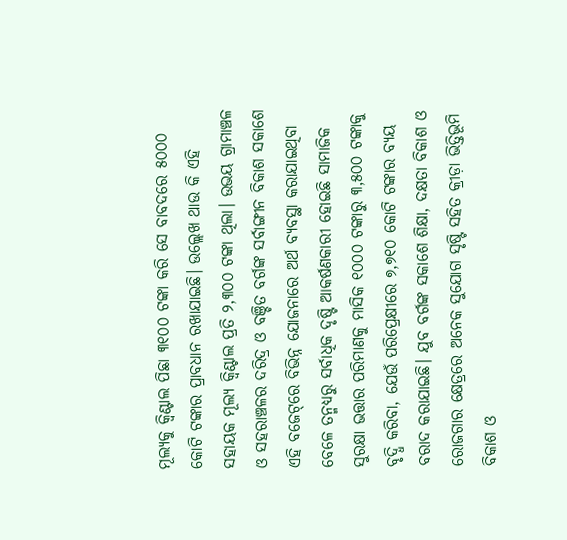ମୂଲ୍ୟକୁ କ୍ବିଣ୍ଟାଲ ପିଛା ୩୧୦୦ ଟଙ୍କା କରି ସେ ବାବଦରେ ୫୦୦୦ କୋଟି ଟଙ୍କାର ପ୍ରାବଧାନ ରଖାଯାଇଛି। ଉଲ୍ଲେଖ ଥାଉ କି ଏହି ସହାୟକ ମୂଲ୍ୟ କ୍ବିଣ୍ଟାଲ ପ୍ରତି ୨,୩୦୦ ଟଙ୍କା ଥିଲା। ଉଭୟ ଗ୍ରାମାଞ୍ଚଳ ଓ ସହରାଞ୍ଚଳର ଦରିଦ୍ର ଓ ବଞ୍ଚିତ ବର୍ଗଙ୍କ ସର୍ବାଙ୍ଗୀନ ବିକାଶ ସକାଶେ ଏହି ବଜେଟ୍‌ରେ ବିଭିନ୍ନ ଯୋଜନାରେ ଅର୍ଥ ବ୍ୟବସ୍ଥା କରାଯାଇଥିବା ବେଳେ ତନ୍ମଧ୍ୟରୁ ସର୍ବାଧିକ ଦୃଷ୍ଟି ଆକର୍ଷଣକାରୀ ହୋଇଛି ସାମାଜିକ ସୁରକ୍ଷା ଭତ୍ତାର ପରିମାଣକୁ ମାସିକ ୧୦୦୦ ଟଙ୍କାରୁ ୩,୫୦୦ ଟଙ୍କାକୁ ବୃଦ୍ଧି କରିବା, ଯେଉଁ ପରିପ୍ରେକ୍ଷୀରେ ୭,୭୧୦ କୋଟି ଟଙ୍କାର ବ୍ୟୟ ବରାଦ କରାଯାଇଛି। ଯୁବ ବର୍ଗଙ୍କ ସକାଶେ ଶିକ୍ଷା, ଦକ୍ଷତା ବିକାଶ ଓ ରୋଜଗାର କ୍ଷେତ୍ରରେ ଅନେକ ସୁଯୋଗ ସୃଷ୍ଟି ସହିତ କ୍ରୀଡ଼ା ଭିତ୍ତିଭୂମି ବିକାଶ ଓ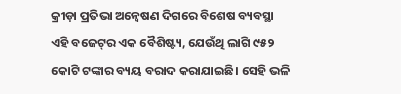କ୍ରୀଡ଼ା ପ୍ରତିଭା ଅନ୍ବେଷଣ ଦିଗରେ ବିଶେଷ ବ୍ୟବସ୍ଥା ଏହି ବଜେଟ୍‌ର ଏକ ବୈଶିଷ୍ଟ୍ୟ, ଯେଉଁଥି ଲାଗି ୯୫୨ କୋଟି ଟଙ୍କାର ବ୍ୟୟ ବରାଦ କରାଯାଇଛି। ସେହି ଭଳି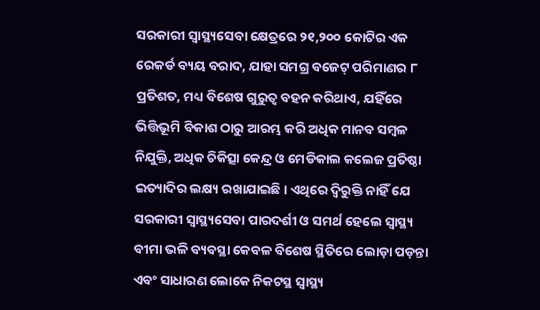ସରକାରୀ ସ୍ବାସ୍ଥ୍ୟସେବା କ୍ଷେତ୍ରରେ ୨୧,୨୦୦ କୋଟିର ଏକ ରେକର୍ଡ ବ୍ୟୟ ବରାଦ, ଯାହା ସମଗ୍ର ବଜେଟ୍‌ ପରିମାଣର ୮ ପ୍ରତିଶତ, ମଧ୍ୟ ବିଶେଷ ଗୁରୁତ୍ବ ବହନ କରିଥାଏ, ଯହିଁରେ ଭିତ୍ତିଭୂମି ବିକାଶ ଠାରୁ ଆରମ୍ଭ କରି ଅଧିକ ମାନବ ସମ୍ବଳ ନିଯୁକ୍ତି, ଅଧିକ ଚିକିତ୍ସା କେନ୍ଦ୍ର ଓ ମେଡିକାଲ କଲେଜ ପ୍ରତିଷ୍ଠା ଇତ୍ୟାଦିର ଲକ୍ଷ୍ୟ ରଖାଯାଇଛି। ଏଥିରେ ଦ୍ବିରୁକ୍ତି ନାହିଁ ଯେ ସରକାରୀ ସ୍ବାସ୍ଥ୍ୟସେବା ପାରଦର୍ଶୀ ଓ ସମର୍ଥ ହେଲେ ସ୍ବାସ୍ଥ୍ୟ ବୀମା ଭଳି ବ୍ୟବସ୍ଥା କେବଳ ବିଶେଷ ସ୍ଥିତିରେ ଲୋଡ଼ା ପଡ଼ନ୍ତା ଏବଂ ସାଧାରଣ ଲୋକେ ନିକଟସ୍ଥ ସ୍ବାସ୍ଥ୍ୟ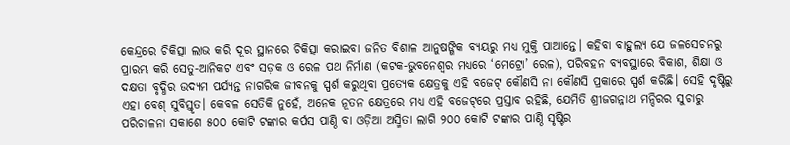କେନ୍ଦ୍ରରେ ଚିକିତ୍ସା ଲାଭ କରି ଦୂର ସ୍ଥାନରେ ଚିକିତ୍ସା କରାଇବା ଜନିତ ବିଶାଳ ଆନୁଷଙ୍ଗିକ ବ୍ୟୟରୁ ମଧ୍ୟ ମୁକ୍ତି ପାଆନ୍ତେ। କହିବା ବାହୁଲ୍ୟ ‌ଯେ ଜଳସେଚନରୁ ପ୍ରାରମ୍ଭ କରି ସେତୁ-ଆନିକଟ ଏବଂ ସଡ଼କ ଓ ରେଳ ପଥ ନିର୍ମାଣ (କଟକ-ଭୁବନେଶ୍ବର ମଧ୍ୟରେ ‘ମେଟ୍ରୋ’ ରେଳ), ପରିବହନ ବ୍ୟବସ୍ଥାରେ ବିକାଶ, ଶିକ୍ଷା ଓ ଦକ୍ଷତା ବୃଦ୍ଧିର ଉଦ୍ୟମ ପର୍ଯ୍ୟନ୍ତ ନାଗରିକ ଜୀବନକୁ ସ୍ପର୍ଶ କରୁଥିବା ପ୍ରତ୍ୟେକ କ୍ଷେତ୍ରକୁ ଏହି ବଜେଟ୍‌ କୌଣସି ନା କୌଣସି ପ୍ରକାରେ ସ୍ପର୍ଶ କରିଛି। ସେହି ଦୃଷ୍ଟିରୁ ଏହା ବେଶ୍‌ ସୁବିସ୍ତୃତ। କେବଳ ସେତିକି ନୁହେଁ, ଅନେକ ନୂତନ କ୍ଷେତ୍ରରେ ମଧ୍ୟ ଏହି ବଜେଟ୍‌ରେ ପ୍ରସ୍ତାବ ରହିଛି, ଯେମିତି ଶ୍ରୀଜଗନ୍ନାଥ ମନ୍ଦିରର ସୁଚାରୁ ପରିଚାଳନା ସକାଶେ ୫୦୦ କୋଟି ଟଙ୍କାର କର୍ପସ ପାଣ୍ଠି ବା ଓଡ଼ିଆ ଅସ୍ମିତା ଲାଗି ୨୦୦ କୋଟି ଟଙ୍କାର ପାଣ୍ଠି ସୃଷ୍ଟିର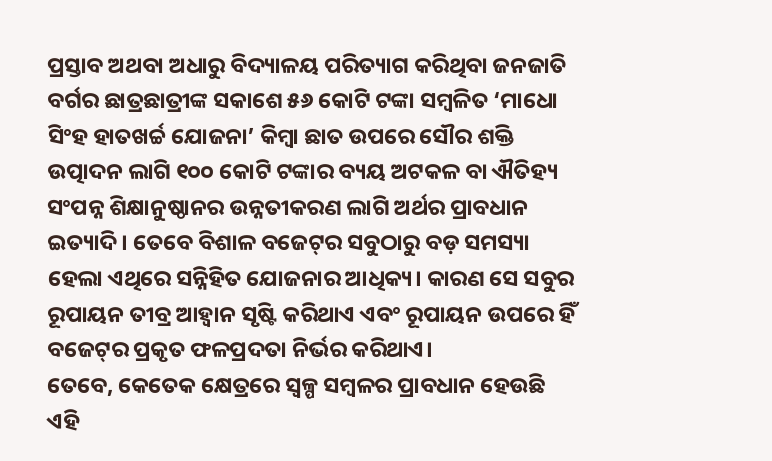ପ୍ରସ୍ତାବ ଅଥବା ଅଧାରୁ ବିଦ୍ୟାଳୟ ପରିତ୍ୟାଗ କରିଥିବା ଜନଜାତି ବର୍ଗର ଛାତ୍ରଛାତ୍ରୀଙ୍କ ସକାଶେ ୫୬ କୋଟି ଟଙ୍କା ସମ୍ବଳିତ ‘ମାଧୋ ସିଂହ ହାତଖର୍ଚ୍ଚ ଯୋଜନା’ କିମ୍ବା ଛାତ ଉପରେ ସୌର ଶକ୍ତି ଉତ୍ପାଦନ ଲାଗି ୧୦୦ କୋଟି ଟଙ୍କାର ବ୍ୟୟ ଅଟକଳ ବା ଐତିହ୍ୟ ସଂପନ୍ନ ଶିକ୍ଷାନୁଷ୍ଠାନର ଉନ୍ନତୀକରଣ ଲାଗି ଅର୍ଥର ପ୍ରାବଧାନ ଇତ୍ୟାଦି। ତେବେ ବିଶାଳ ବଜେଟ୍‌ର ସବୁଠାରୁ ବଡ଼ ସମସ୍ୟା ହେଲା ଏଥିରେ ସନ୍ନିହିତ ଯୋଜନାର ଆଧିକ୍ୟ। କାରଣ ସେ ସବୁର ରୂପାୟନ ତୀବ୍ର ଆହ୍ବାନ ସୃଷ୍ଟି କରିଥାଏ ଏବଂ ରୂପାୟନ ଉପରେ ହିଁ ବଜେଟ୍‌ର ପ୍ରକୃତ ଫଳପ୍ରଦତା ନିର୍ଭର କରିଥାଏ।
ତେବେ, କେତେକ କ୍ଷେତ୍ରରେ ସ୍ବଳ୍ପ ସମ୍ବଳର ପ୍ରାବଧାନ ହେଉଛି ଏହି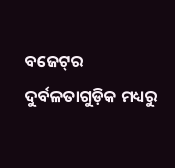ବଜେଟ୍‌ର ଦୁର୍ବଳତାଗୁଡ଼ିକ ମଧ୍ୟରୁ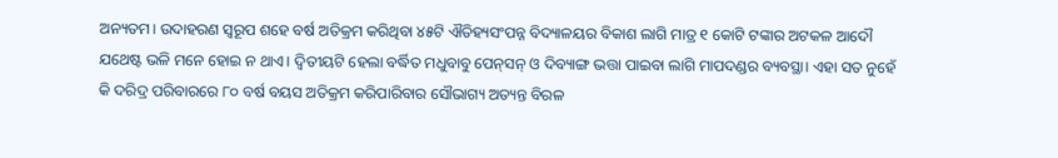ଅନ୍ୟତମ। ଉଦାହରଣ ସ୍ବରୂପ ଶହେ ବର୍ଷ ଅତିକ୍ରମ କରିଥିବା ୪୫ଟି ଐତିହ୍ୟସଂପନ୍ନ ବିଦ୍ୟାଳୟର ବିକାଶ ଲାଗି ମାତ୍ର ୧ କୋଟି ଟଙ୍କାର ଅଟକଳ ଆଦୌ ଯଥେଷ୍ଟ ଭଳି ମନେ ହୋଇ ନ ଥାଏ। ଦ୍ବିତୀୟଟି ହେଲା ବର୍ଦ୍ଧିତ ମଧୁବାବୁ ପେନ୍‌ସନ୍‌ ଓ ଦିବ୍ୟାଙ୍ଗ ଭତ୍ତା ପାଇବା ଲାଗି ମାପଦଣ୍ଡର ବ୍ୟବସ୍ଥା। ଏହା ସତ ନୁହେଁ କି ଦରିଦ୍ର ପରିବାରରେ ୮୦ ବର୍ଷ ବୟସ ଅତିକ୍ରମ କରିପାରିବାର ସୌଭାଗ୍ୟ ଅତ୍ୟନ୍ତ ବିରଳ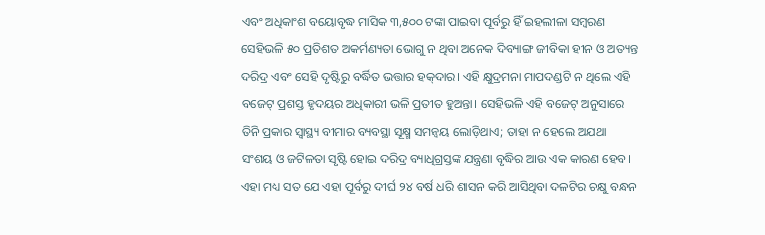ଏବଂ ଅଧିକାଂଶ ବୟୋବୃଦ୍ଧ ମାସିକ ୩,୫୦୦ ଟଙ୍କା ପାଇବା ପୂର୍ବରୁ ହିଁ ଇହଲୀଳା ସମ୍ବରଣ ସେହିଭଳି ୫୦ ପ୍ରତିଶତ ଅକର୍ମଣ୍ୟତା ଭୋଗୁ ନ ଥିବା ଅନେକ ଦିବ୍ୟାଙ୍ଗ ଜୀବିକା ହୀନ ଓ ଅତ୍ୟନ୍ତ ଦରିଦ୍ର ଏବଂ ସେହି ଦୃଷ୍ଟିରୁ ବର୍ଦ୍ଧିତ ଭତ୍ତାର ହକ୍‌ଦାର। ଏହି କ୍ଷୁଦ୍ରମନା ମାପଦଣ୍ଡଟି ନ ଥିଲେ ଏହି ବଜେଟ୍‌ ପ୍ରଶସ୍ତ ହୃଦୟର ଅଧିକାରୀ ଭଳି ପ୍ରତୀତ ହୁଅନ୍ତା। ସେହିଭଳି ଏହି ବଜେଟ୍‌ ଅନୁସାରେ ତିନି ପ୍ରକା‌ର ସ୍ବାସ୍ଥ୍ୟ ବୀମାର ବ୍ୟବସ୍ଥା ସୂକ୍ଷ୍ମ ସମନ୍ବୟ ଲୋଡ଼ିଥାଏ; ତାହା ନ ହେଲେ ଅଯଥା ସଂଶୟ ଓ ଜଟିଳତା ସୃଷ୍ଟି ହୋଇ ଦରିଦ୍ର ବ୍ୟାଧିଗ୍ରସ୍ତଙ୍କ ଯନ୍ତ୍ରଣା ବୃଦ୍ଧିର ଆଉ ଏକ କାରଣ ହେବ।
ଏହା ମଧ୍ୟ ସତ ଯେ ଏହା ପୂର୍ବରୁ ଦୀର୍ଘ ୨୪ ବର୍ଷ ଧରି ଶାସନ କରି ଆସିଥିବା ଦଳଟିର ଚକ୍ଷୁ ବନ୍ଧନ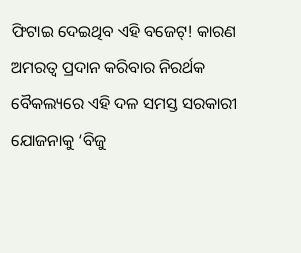ଫିଟାଇ ଦେଇଥିବ ଏହି ବଜେଟ୍‌! କାରଣ ଅମରତ୍ବ ପ୍ରଦାନ କରିବାର ନିରର୍ଥକ ବୈକଲ୍ୟରେ ଏହି ଦଳ ସମସ୍ତ ସରକାରୀ ଯୋଜନାକୁ ‘ବିଜୁ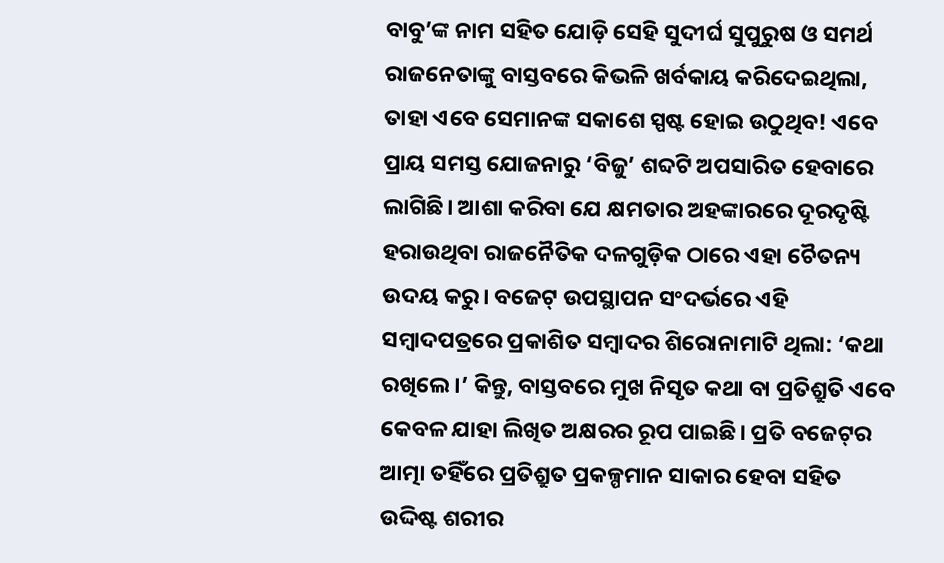ବାବୁ’ଙ୍କ ନାମ ସହିତ ଯୋଡ଼ି ସେହି ସୁଦୀର୍ଘ ସୁପୁରୁଷ ଓ ସମର୍ଥ ରାଜନେତାଙ୍କୁ ବାସ୍ତବରେ କିଭଳି ଖର୍ବକାୟ କରିଦେଇଥିଲା, ତାହା ଏବେ ସେମାନଙ୍କ ସକାଶେ ସ୍ପଷ୍ଟ ହୋଇ ଉଠୁଥିବ! ଏବେ ପ୍ରାୟ ସମସ୍ତ ଯୋଜନାରୁ ‘ବିଜୁ’ ଶବ୍ଦଟି ଅପସାରିତ ହେବାରେ ଲାଗିଛି। ଆଶା କରିବା ଯେ କ୍ଷମତାର ଅହଙ୍କାରରେ ଦୂରଦୃଷ୍ଟି ହରାଉଥିବା ରାଜନୈତିକ ଦଳଗୁଡ଼ିକ ଠାରେ ଏହା ଚୈତନ୍ୟ ଉଦୟ କରୁ। ବଜେଟ୍‌ ଉପସ୍ଥାପନ ସଂଦର୍ଭରେ ଏହି ସମ୍ବାଦପତ୍ରରେ ପ୍ରକାଶିତ ସମ୍ବାଦର ଶିରୋନାମାଟି ଥିଲା: ‘କଥା ରଖିଲେ।’ କିନ୍ତୁ, ବାସ୍ତବରେ ମୁଖ ନିସୃତ କଥା ବା ପ୍ରତିଶ୍ରୁତି ଏବେ କେବଳ ଯାହା ଲିଖିତ ଅକ୍ଷରର ରୂପ ପାଇଛି। ପ୍ରତି ବଜେଟ୍‌ର ଆତ୍ମା ତହିଁରେ ପ୍ରତିଶ୍ରୁତ ପ୍ରକଳ୍ପମାନ ସାକାର ହେବା ସହିତ ଉଦ୍ଦିଷ୍ଟ ଶରୀର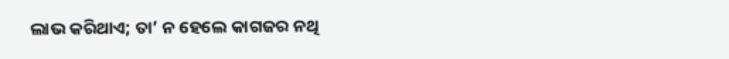ଲାଭ କରିଥାଏ; ତା’ ନ ହେଲେ କାଗଜର ନଥି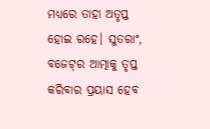ମଧ୍ୟରେ ତାହା ଅତୃପ୍ତ ହୋଇ ରହେ। ସୁତରାଂ, ବଜେଟ୍‌ର ଆତ୍ମାକୁ ତୃପ୍ତ କରିବାର ପ୍ରୟାସ ହେବ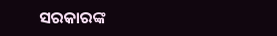ସରକାରଙ୍କ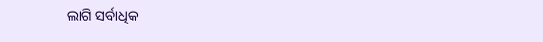ଲାଗି ସର୍ବାଧିକ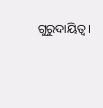ଗୁରୁଦାୟିତ୍ବ।